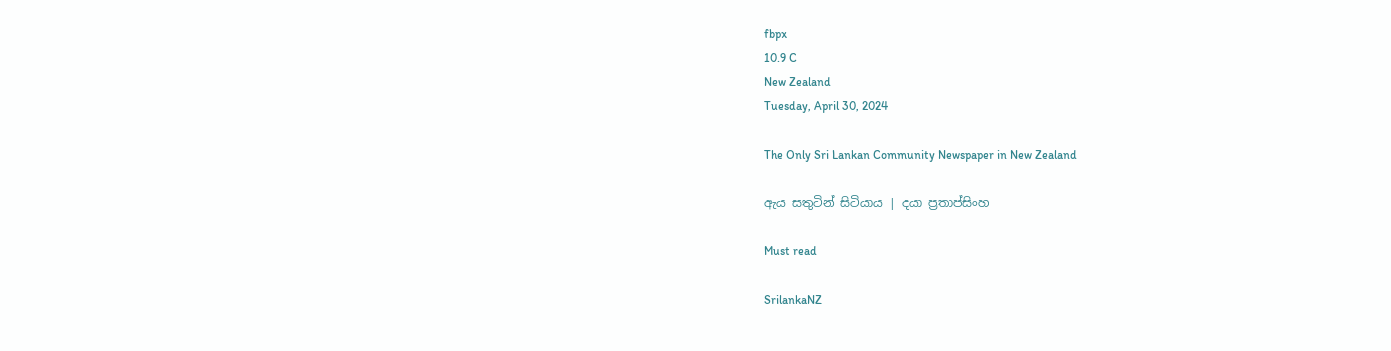fbpx
10.9 C
New Zealand
Tuesday, April 30, 2024

The Only Sri Lankan Community Newspaper in New Zealand

ඇය සතුටින් සිටියාය | දයා ප්‍රතාප්සිංහ

Must read

SrilankaNZ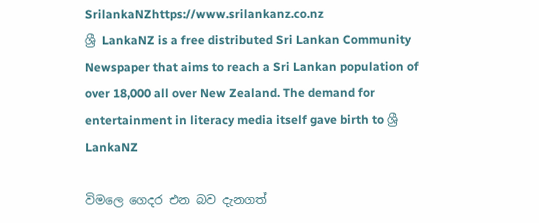SrilankaNZhttps://www.srilankanz.co.nz
ශ්‍රී LankaNZ is a free distributed Sri Lankan Community Newspaper that aims to reach a Sri Lankan population of over 18,000 all over New Zealand. The demand for entertainment in literacy media itself gave birth to ශ්‍රී LankaNZ

විමලෙ ගෙදර එන බව දැනගත්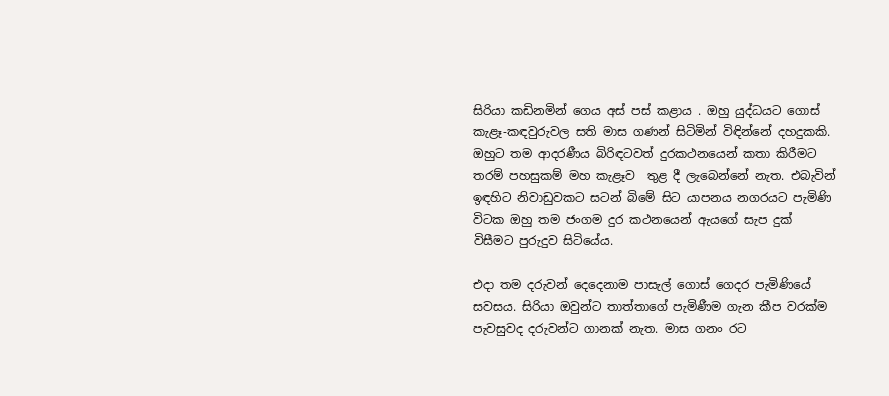සිරියා කඩිනමින් ගෙය අස් පස් කළාය . ඔහු යුද්ධයට ගොස් කැළෑ-කඳවුරුවල සති මාස ගණන් සිටිමින් විඳින්නේ දහදුකකි. ඔහුට තම ආදරණීය බිරිඳටවත් දුරකථනයෙන් කතා කිරීමට තරම් පහසුකම් මහ කැළෑව  තුළ දී ලැබෙන්නේ නැත. එබැවින් ඉඳහිට නිවාඩුවකට සටන් බිමේ සිට යාපනය නගරයට පැමිණි විටක ඔහු තම ජංගම දුර කථනයෙන් ඇයගේ සැප දුක් විසීමට පුරුදුව සිටියේය.

එදා තම දරුවන් දෙදෙනාම පාසැල් ගොස් ගෙදර පැමිණියේ සවසය. සිරියා ඔවුන්ට තාත්තාගේ පැමිණීම ගැන කීප වරක්ම පැවසුවද දරුවන්ට ගානක් නැත. මාස ගනං රට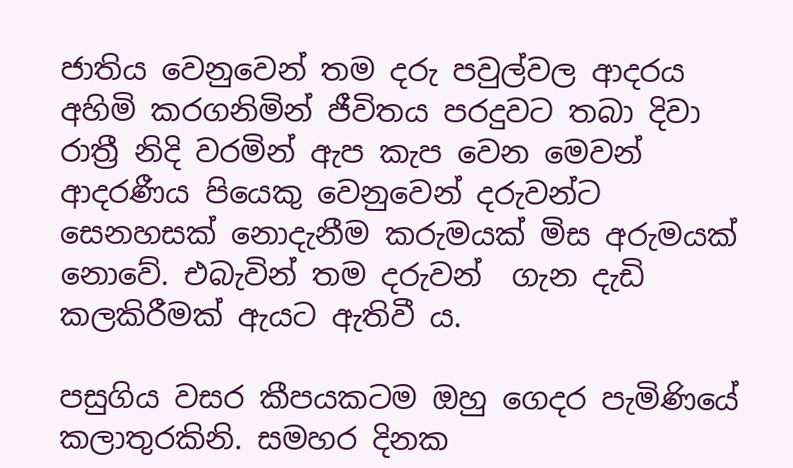ජාතිය වෙනුවෙන් තම දරු පවුල්වල ආදරය අහිමි කරගනිමින් ජීවිතය පරදුවට තබා දිවා රාත්‍රී නිදි වරමින් ඇප කැප වෙන මෙවන් ආදරණීය පියෙකු වෙනුවෙන් දරුවන්ට  සෙනහසක් නොදැනීම කරුමයක් මිස අරුමයක් නොවේ. එබැවින් තම දරුවන්  ගැන දැඩි කලකිරීමක් ඇයට ඇතිවී ය.

පසුගිය වසර කීපයකටම ඔහු ගෙදර පැමිණියේ කලාතුරකිනි. සමහර දිනක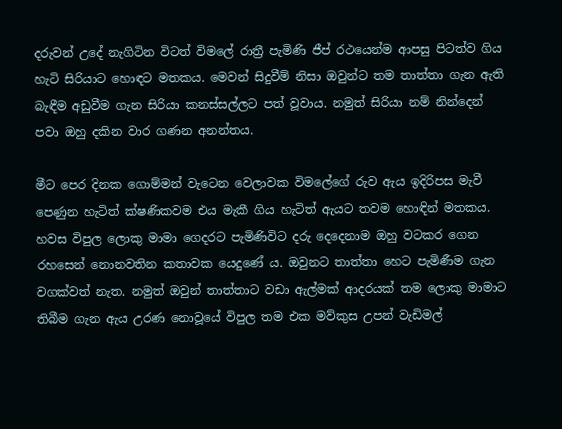දරුවන් උදේ නැගිටින විටත් විමලේ රාත්‍රී පැමිණි ජීප් රථයෙන්ම ආපසු පිටත්ව ගිය හැටි සිරියාට හොඳට මතකය. මෙවන් සිදුවීම් නිසා ඔවුන්ට තම තාත්තා ගැන ඇති බැඳීම අඩුවීම ගැන සිරියා කනස්සල්ලට පත් වූවාය. නමුත් සිරියා නම් නින්දෙන් පවා ඔහු දකින වාර ගණන අනන්තය.

මීට පෙර දිනක ගොම්මන් වැටෙන වෙලාවක විමලේගේ රුව ඇය ඉදිරිපස මැවී පෙණුන හැටිත් ක්ෂණිකවම එය මැකී ගිය හැටිත් ඇයට තවම හොඳින් මතකය. හවස විපුල ලොකු මාමා ගෙදරට පැමිණිවිට දරු දෙදෙනාම ඔහු වටකර ගෙන රහසෙන් නොනවතින කතාවක යෙදුණේ ය. ඔවුනට තාත්තා හෙට පැමිණීම ගැන වගක්වත් නැත. නමුත් ඔවුන් තාත්තාට වඩා ඇල්මක් ආදරයක් තම ලොකු මාමාට තිබීම ගැන ඇය උරණ නොවූයේ විපුල තම එක මව්කුස උපන් වැඩිමල්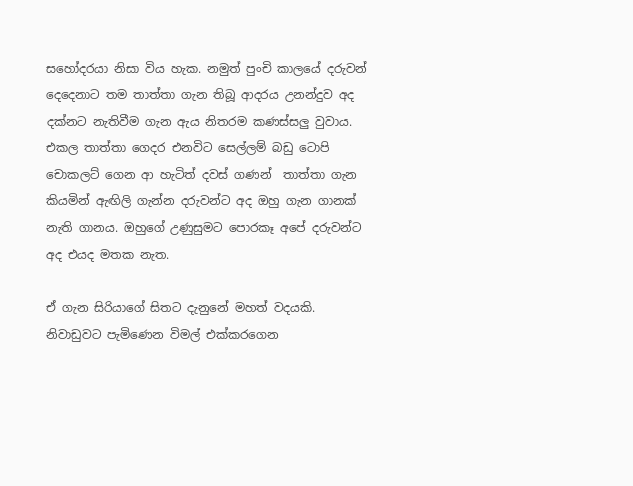සහෝදරයා නිසා විය හැක. නමුත් පුංචි කාලයේ දරුවන් දෙදෙනාට තම තාත්තා ගැන තිබූ ආදරය උනන්දුව අද දක්නට නැතිවීම ගැන ඇය නිතරම කණස්සලු වුවාය. එකල තාත්තා ගෙදර එනවිට සෙල්ලම් බඩු ටොපි චොකලට් ගෙන ආ හැටිත් දවස් ගණන්  තාත්තා ගැන කියමින් ඇඟිලි ගැන්න දරුවන්ට අද ඔහු ගැන ගානක් නැති ගානය. ඔහුගේ උණුසුමට පොරකෑ අපේ දරුවන්ට අද එයද මතක නැත.

ඒ ගැන සිරියාගේ සිතට දැනුනේ මහත් වදයකි.  නිවාඩුවට පැමිණෙන විමල් එක්කරගෙන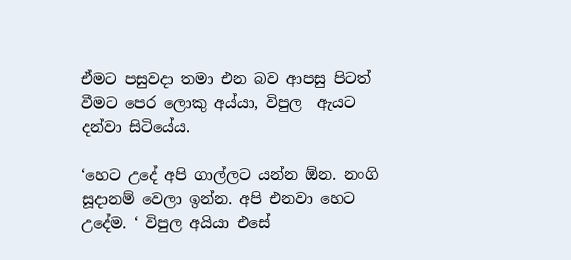ඒමට පසුවදා තමා එන බව ආපසු පිටත් වීමට පෙර ලොකු අය්යා, විපුල  ඇයට දන්වා සිටියේය.

‘හෙට උදේ අපි ගාල්ලට යන්න ඕන. නංගි සූදානම් වෙලා ඉන්න. අපි එනවා හෙට උදේම. ‘ විපුල අයියා එසේ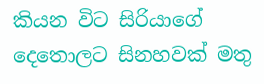කියන විට සිරියාගේ දෙතොලට සිනහවක් මතු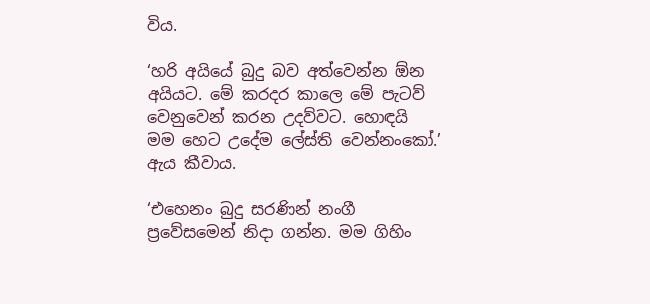විය.

‘හරි අයියේ බුදු බව අත්වෙන්න ඕන අයියට. මේ කරදර කාලෙ මේ පැටව් වෙනුවෙන් කරන උදව්වට. හොඳයි මම හෙට උදේම ලේස්ති වෙන්නංකෝ.’ ඇය කීවාය.

‘එහෙනං බුදු සරණින් නංගී ප්‍රවේසමෙන් නිදා ගන්න. මම ගිහිං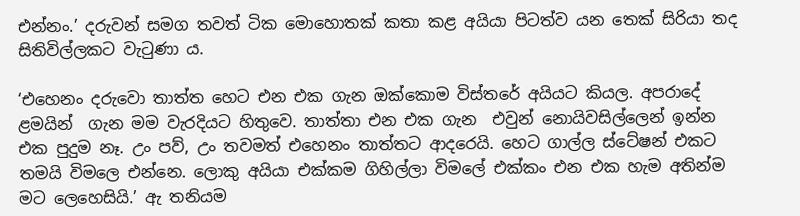එන්නං.’ දරුවන් සමග තවත් ටික මොහොතක් කතා කළ අයියා පිටත්ව යන තෙක් සිරියා තද සිතිවිල්ලකට වැටුණා ය.

‘එහෙනං දරුවො තාත්ත හෙට එන එක ගැන ඔක්කොම විස්තරේ අයියට කියල. අපරාදේ ළමයින්  ගැන මම වැරදියට හිතුවෙ. තාත්තා එන එක ගැන  එවුන් නොයිවසිල්ලෙන් ඉන්න එක පුදුම නෑ. උං පව්, උං තවමත් එහෙනං තාත්තට ආදරෙයි. හෙට ගාල්ල ස්ටේෂන් එකට තමයි විමලෙ එන්නෙ. ලොකු අයියා එක්කම ගිහිල්ලා විමලේ එක්කං එන එක හැම අතින්ම මට ලෙහෙසියි.’ ඇ තනියම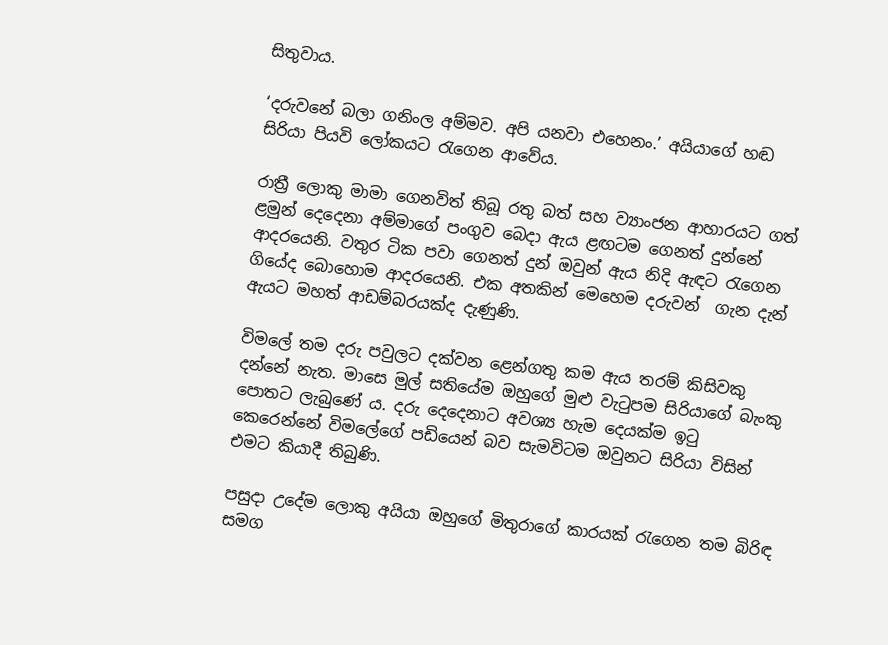සිතුවාය.

‘දරුවනේ බලා ගනිංල අම්මව. අපි යනවා එහෙනං.’ අයියාගේ හඬ සිරියා පියවි ලෝකයට රැගෙන ආවේය.

රාත්‍රී ලොකු මාමා ගෙනවිත් තිබූ රතු බත් සහ ව්‍යාංජන ආහාරයට ගත් ළමුන් දෙදෙනා අම්මාගේ පංගුව බෙදා ඇය ළඟටම ගෙනත් දුන්නේ ආදරයෙනි. වතුර ටික පවා ගෙනත් දුන් ඔවුන් ඇය නිදි ඇඳට රැගෙන ගියේද බොහොම ආදරයෙනි. එක අතකින් මෙහෙම දරුවන්  ගැන දැන්  ඇයට මහත් ආඩම්බරයක්ද දැණුණි.

විමලේ තම දරු පවුලට දක්වන ළෙන්ගතු කම ඇය තරම් කිසිවකු දන්නේ නැත. මාසෙ මුල් සතියේම ඔහුගේ මුළු වැටුපම සිරියාගේ බැංකු පොතට ලැබුණේ ය. දරු දෙදෙනාට අවශ්‍ය හැම දෙයක්ම ඉටු කෙරෙන්නේ විමලේගේ පඩියෙන් බව සැමවිටම ඔවුනට සිරියා විසින් එමට කියාදී තිබුණි.

පසුදා උදේම ලොකු අයියා ඔහුගේ මිතුරාගේ කාරයක් රැගෙන තම බිරිඳ සමග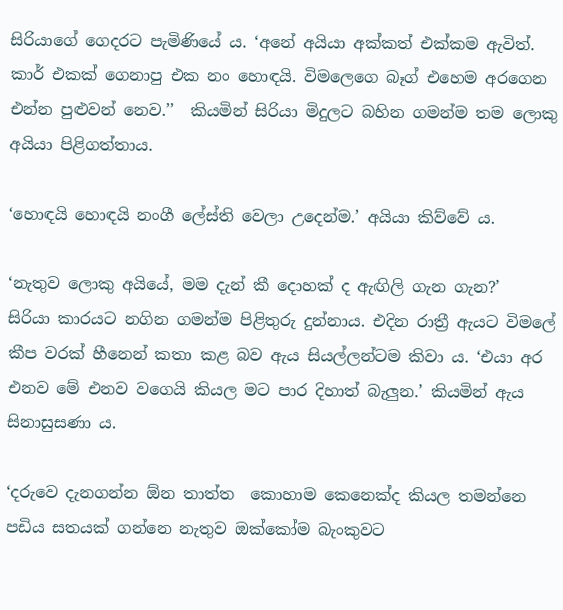සිරියාගේ ගෙදරට පැමිණියේ ය. ‘අනේ අයියා අක්කත් එක්කම ඇවිත්. කාර් එකක් ගෙනාපු එක නං හොඳයි. විමලෙගෙ බෑග් එහෙම අරගෙන එන්න පුළුවන් නෙව.’’  කියමින් සිරියා මිදුලට බහින ගමන්ම තම ලොකු අයියා පිළිගත්තාය.

‘හොඳයි හොඳයි නංගී ලේස්ති වෙලා උදෙන්ම.’ අයියා කිව්වේ ය.

‘නැතුව ලොකු අයියේ, මම දැන් කී දොහක් ද ඇඟිලි ගැන ගැන?’  සිරියා කාරයට නගින ගමන්ම පිළිතුරු දුන්නාය. එදින රාත්‍රී ඇයට විමලේ කීප වරක් හීනෙන් කතා කළ බව ඇය සියල්ලන්ටම කිවා ය. ‘එයා අර එනව මේ එනව වගෙයි කියල මට පාර දිහාත් බැලුන.’ කියමින් ඇය සිනාසුසණා ය.

‘දරුවෙ දැනගන්න ඕන තාත්ත  කොහාම කෙනෙක්ද කියල තමන්නෙ පඩිය සතයක් ගන්නෙ නැතුව ඔක්කෝම බැංකුවට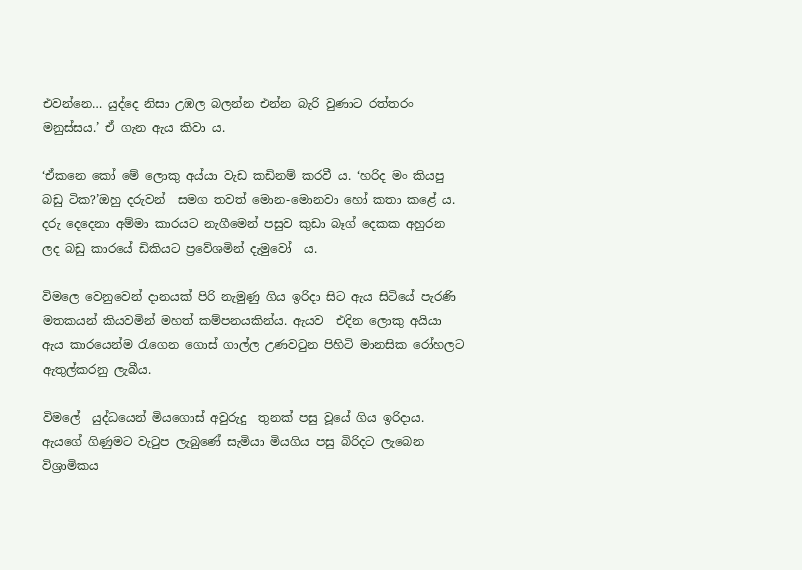එවන්නෙ… යුද්දෙ නිසා උඹල බලන්න එන්න බැරි වුණාට රත්තරං මනුස්සය.’ ඒ ගැන ඇය කිවා ය.

‘ඒකනෙ කෝ මේ ලොකු අය්යා වැඩ කඩිනම් කරවී ය. ‘හරිද මං කියපු බඩු ටික?’ඔහු දරුවන්  සමග තවත් මොන-මොනවා හෝ කතා කළේ ය. දරු දෙදෙනා අම්මා කාරයට නැගීමෙන් පසුව කුඩා බෑග් දෙකක අහුරන ලද බඩු කාරයේ ඩිකියට ප්‍රවේශමින් දැමුවෝ  ය.

විමලෙ වෙනුවෙන් දානයක් පිරි නැමුණු ගිය ඉරිදා සිට ඇය සිටියේ පැරණි මතකයන් කියවමින් මහත් කම්පනයකින්ය. ඇයව  එදින ලොකු අයියා ඇය කාරයෙන්ම රැගෙන ගොස් ගාල්ල උණවටුන පිහිටි මානසික රෝහලට ඇතුල්කරනු ලැබීය.

විමලේ  යුද්ධයෙන් මියගොස් අවුරුදු  තුනක් පසු වූයේ ගිය ඉරිදාය. ඇයගේ ගිණුමට වැටුප ලැබුණේ සැමියා මියගිය පසු බිරිදට ලැබෙන විශ්‍රාමිකය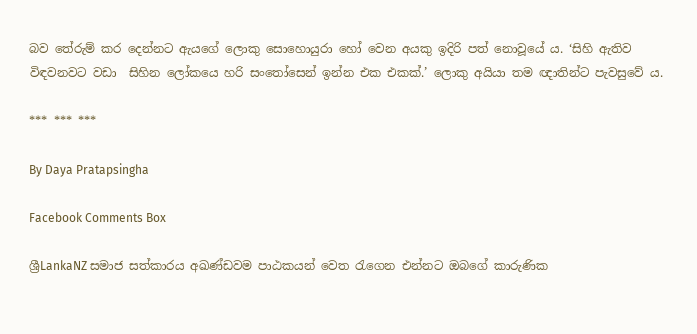බව තේරුම් කර දෙන්නට ඇයගේ ලොකු සොහොයුරා හෝ වෙන අයකු ඉදිරි පත් නොවූයේ ය. ‘සිහි ඇතිව විඳවනවට වඩා  සිහින ලෝකයෙ හරි සංතෝසෙන් ඉන්න එක එකක්.’ ලොකු අයියා තම ඥාතින්ට පැවසුවේ ය.

*** *** ***

By Daya Pratapsingha

Facebook Comments Box

ශ්‍රීLankaNZ සමාජ සත්කාරය අඛණ්ඩවම පාඨකයන් වෙත රැගෙන එන්නට ඔබගේ කාරුණික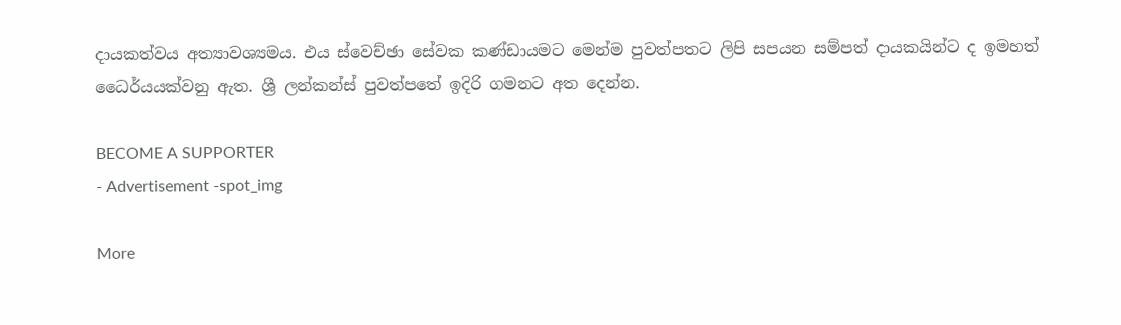දායකත්වය අත්‍යාවශ්‍යමය. එය ස්වෙච්ඡා සේවක කණ්ඩායමට මෙන්ම පුවත්පතට ලිපි සපයන සම්පත් දායකයින්ට ද ඉමහත් ධෛර්යයක්වනු ඇත. ශ්‍රී ලන්කන්ස් පුවත්පතේ ඉදිරි ගමනට අත දෙන්න.

BECOME A SUPPORTER
- Advertisement -spot_img

More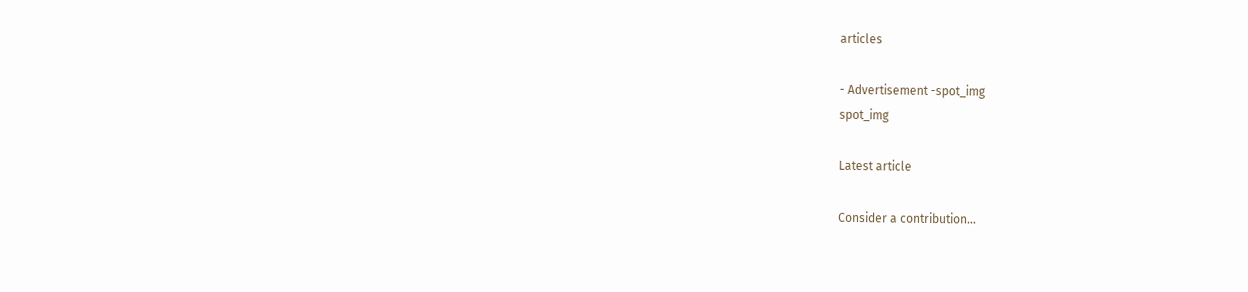articles

- Advertisement -spot_img
spot_img

Latest article

Consider a contribution…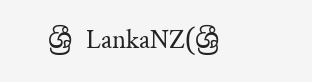ශ්‍රී LankaNZ(ශ්‍රී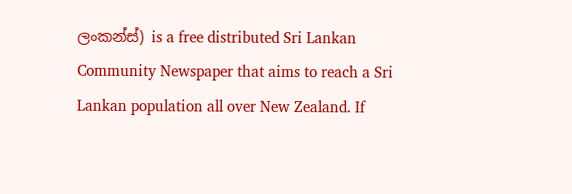ලංකන්ස්) is a free distributed Sri Lankan Community Newspaper that aims to reach a Sri Lankan population all over New Zealand. If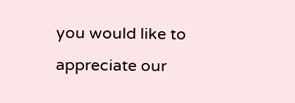you would like to appreciate our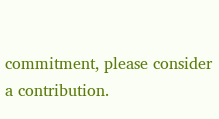commitment, please consider a contribution.